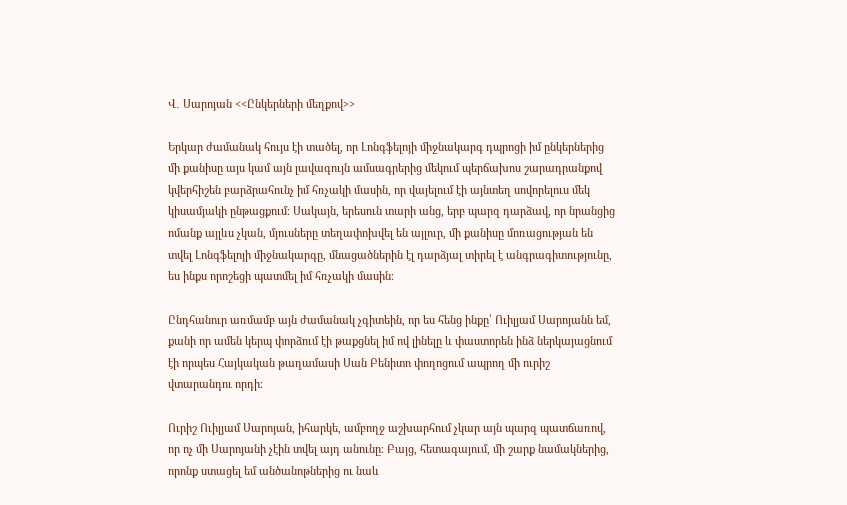Վ․ Սարոյան <<Ընկերների մեղքով>>

Երկար ժամանակ հույս էի տածել, որ Լոնգֆելոյի միջնակարգ դպրոցի իմ ընկերներից մի քանիսը այս կամ այն լավագույն ամսագրերից մեկում պերճախոս շարադրանքով կվերհիշեն բարձրահունչ իմ հռչակի մասին, որ վայելում էի այնտեղ սովորելուս մեկ կիսամյակի ընթացքում։ Սակայն, երեսուն տարի անց, երբ պարզ դարձավ, որ նրանցից ոմանք այլևս չկան, մյուսները տեղափոխվել են այլուր, մի քանիսը մոռացության են տվել Լոնգֆելոյի միջնակարգը, մնացածներին էլ դարձյալ տիրել է անգրագիտությունը, ես ինքս որոշեցի պատմել իմ հռչակի մասին։

Ընդհանուր առմամբ այն ժամանակ չգիտեին, որ ես հենց ինքը՝ Ուիլյամ Սարոյանն եմ, քանի որ ամեն կերպ փորձում էի թաքցնել իմ ով լինելը և փաստորեն ինձ ներկայացնում էի որպես Հայկական թաղամասի Սան Բենիտո փողոցում ապրող մի ուրիշ վտարանդու որդի։

Ուրիշ Ուիլյամ Սարոյան, իհարկե, ամբողջ աշխարհում չկար այն պարզ պատճառով, որ ոչ մի Սարոյանի չէին տվել այդ անունը։ Բայց, հետագայում, մի շարք նամակներից, որոնք ստացել եմ անծանոթներից ու նաև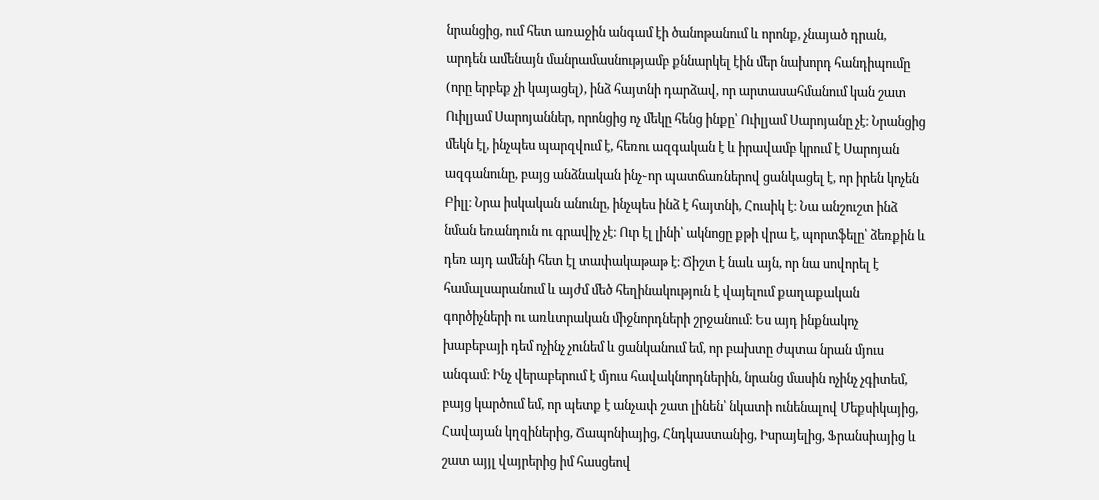նրանցից, ում հետ առաջին անգամ էի ծանոթանում և որոնք, չնայած դրան, արդեն ամենայն մանրամասնությամբ քննարկել էին մեր նախորդ հանդիպումը (որը երբեք չի կայացել), ինձ հայտնի դարձավ, որ արտասահմանում կան շատ Ուիլյամ Սարոյաններ, որոնցից ոչ մեկը հենց ինքը՝ Ուիլյամ Սարոյանը չէ։ Նրանցից մեկն էլ, ինչպես պարզվում է, հեռու ազգական է և իրավամբ կրում է Սարոյան ազգանունը, բայց անձնական ինչ֊որ պատճառներով ցանկացել է, որ իրեն կոչեն Բիլլ։ Նրա իսկական անունը, ինչպես ինձ է հայտնի, Հուսիկ է։ Նա անշուշտ ինձ նման եռանդուն ու գրավիչ չէ։ Ուր էլ լինի՝ ակնոցը քթի վրա է, պորտֆելը՝ ձեռքին և դեռ այդ ամենի հետ էլ տափակաթաթ է։ Ճիշտ է նաև այն, որ նա սովորել է համալսարանում և այժմ մեծ հեղինակություն է վայելում քաղաքական գործիչների ու առևտրական միջնորդների շրջանում։ Ես այդ ինքնակոչ խաբեբայի դեմ ոչինչ չունեմ և ցանկանում եմ, որ բախտը ժպտա նրան մյուս անգամ։ Ինչ վերաբերում է մյուս հավակնորդներին, նրանց մասին ոչինչ չգիտեմ, բայց կարծում եմ, որ պետք է անչափ շատ լինեն՝ նկատի ունենալով Մեքսիկայից, Հավայան կղզիներից, Ճապոնիայից, Հնդկաստանից, Իսրայելից, Ֆրանսիայից և շատ այյլ վայրերից իմ հասցեով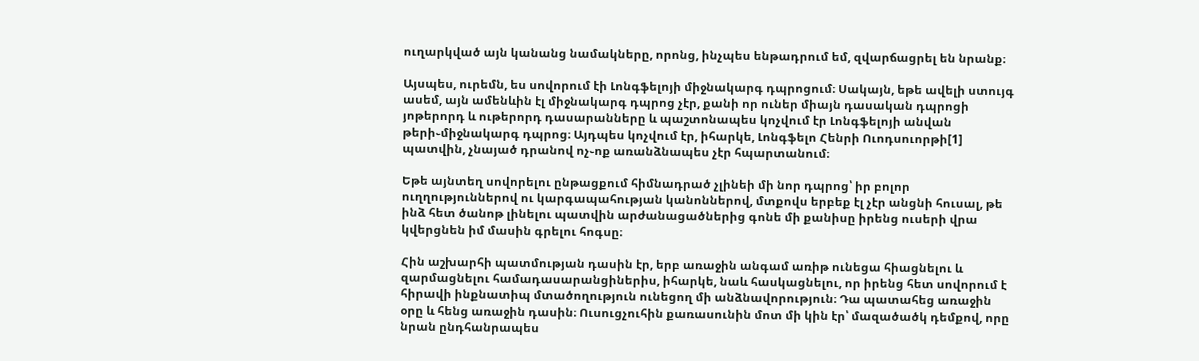ուղարկված այն կանանց նամակները, որոնց, ինչպես ենթադրում եմ, զվարճացրել են նրանք։

Այսպես, ուրեմն, ես սովորում էի Լոնգֆելոյի միջնակարգ դպրոցում։ Սակայն, եթե ավելի ստույգ ասեմ, այն ամենևին էլ միջնակարգ դպրոց չէր, քանի որ ուներ միայն դասական դպրոցի յոթերորդ և ութերորդ դասարանները և պաշտոնապես կոչվում էր Լոնգֆելոյի անվան թերի֊միջնակարգ դպրոց։ Այդպես կոչվում էր, իհարկե, Լոնգֆելո Հենրի Ուոդսուորթի[1] պատվին, չնայած դրանով ոչ֊ոք առանձնապես չէր հպարտանում։

Եթե այնտեղ սովորելու ընթացքում հիմնադրած չլինեի մի նոր դպրոց՝ իր բոլոր ուղղություններով ու կարգապահության կանոններով, մտքովս երբեք էլ չէր անցնի հուսալ, թե ինձ հետ ծանոթ լինելու պատվին արժանացածներից գոնե մի քանիսը իրենց ուսերի վրա կվերցնեն իմ մասին գրելու հոգսը։

Հին աշխարհի պատմության դասին էր, երբ առաջին անգամ առիթ ունեցա հիացնելու և զարմացնելու համադասարանցիներիս, իհարկե, նաև հասկացնելու, որ իրենց հետ սովորում է հիրավի ինքնատիպ մտածողություն ունեցող մի անձնավորություն։ Դա պատահեց առաջին օրը և հենց առաջին դասին։ Ուսուցչուհին քառասունին մոտ մի կին էր՝ մազածածկ դեմքով, որը նրան ընդհանրապես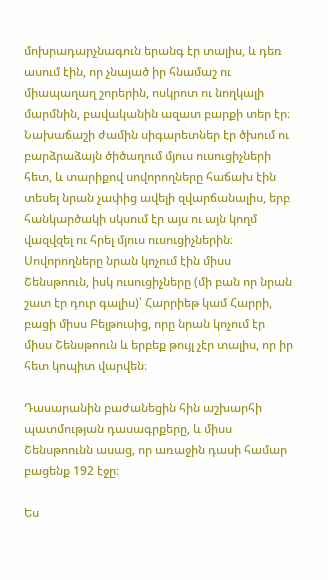մոխրադարչնագուն երանգ էր տալիս, և դեռ ասում էին, որ չնայած իր հնամաշ ու միապաղաղ շորերին, ոսկրոտ ու նողկալի մարմնին, բավականին ազատ բարքի տեր էր։ Նախաճաշի ժամին սիգարետներ էր ծխում ու բարձրաձայն ծիծաղում մյուս ուսուցիչների հետ, և տարիքով սովորողները հաճախ էին տեսել նրան չափից ավելի զվարճանալիս, երբ հանկարծակի սկսում էր այս ու այն կողմ վազվզել ու հրել մյուս ուսուցիչներին։ Սովորողները նրան կոչում էին միսս Շենսթոուն, իսկ ուսուցիչները (մի բան որ նրան շատ էր դուր գալիս)՝ Հարրիեթ կամ Հարրի, բացի միսս Բելթուսից, որը նրան կոչում էր միսս Շենսթոուն և երբեք թույլ չէր տալիս, որ իր հետ կոպիտ վարվեն։

Դասարանին բաժանեցին հին աշխարհի պատմության դասագրքերը, և միսս Շենսթոունն ասաց, որ առաջին դասի համար բացենք 192 էջը։

Ես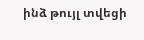ինձ թույլ տվեցի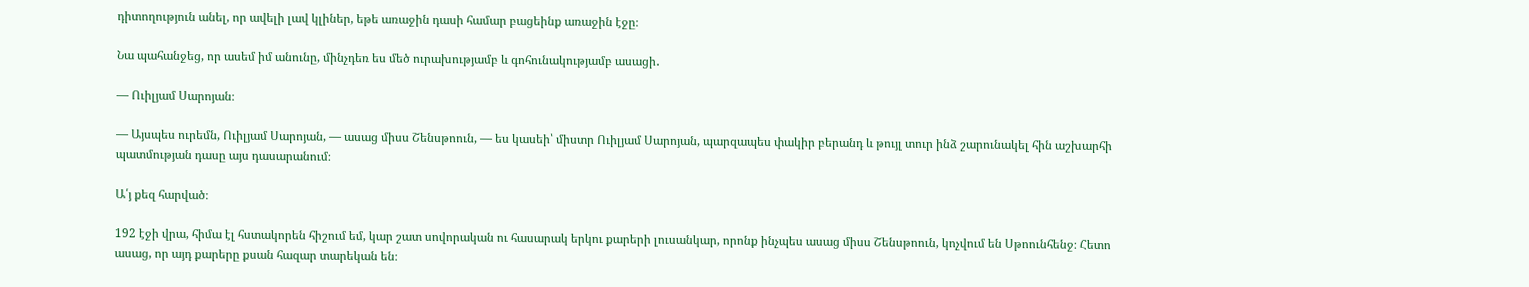դիտողություն անել, որ ավելի լավ կլիներ, եթե առաջին դասի համար բացեինք առաջին էջը։

Նա պահանջեց, որ ասեմ իմ անունը, մինչդեռ ես մեծ ուրախությամբ և գոհունակությամբ ասացի․

― Ուիլյամ Սարոյան։

― Այսպես ուրեմն, Ուիլյամ Սարոյան, ― ասաց միսս Շենսթոուն, ― ես կասեի՝ միստր Ուիլյամ Սարոյան, պարզապես փակիր բերանդ և թույլ տուր ինձ շարունակել հին աշխարհի պատմության դասը այս դասարանում։

Ա՛յ քեզ հարված։

192 էջի վրա, հիմա էլ հստակորեն հիշում եմ, կար շատ սովորական ու հասարակ երկու քարերի լուսանկար, որոնք ինչպես ասաց միսս Շենսթոուն, կոչվում են Սթոունհենջ։ Հետո ասաց, որ այդ քարերը քսան հազար տարեկան են։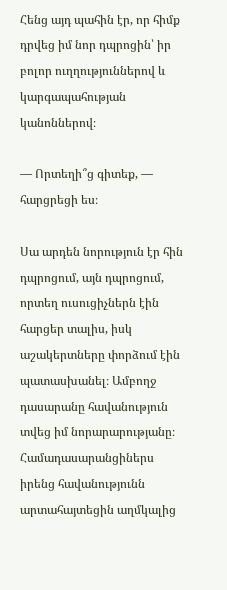Հենց այդ պահին էր, որ հիմք դրվեց իմ նոր դպրոցին՝ իր բոլոր ուղղություններով և կարգապահության կանոններով։

― Որտեղի՞ց գիտեք, ― հարցրեցի ես։

Սա արդեն նորություն էր հին դպրոցում, այն դպրոցում, որտեղ ուսուցիչներն էին հարցեր տալիս, իսկ աշակերտները փորձում էին պատասխանել։ Ամբողջ դասարանը հավանություն տվեց իմ նորարարությանը։ Համադասարանցիներս իրենց հավանությունն արտահայտեցին աղմկալից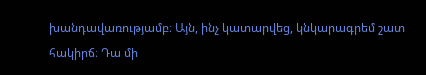խանդավառությամբ։ Այն, ինչ կատարվեց, կնկարագրեմ շատ հակիրճ։ Դա մի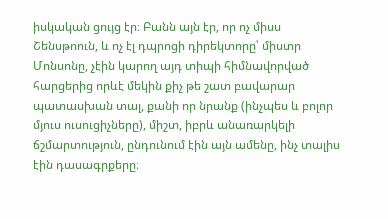իսկական ցույց էր։ Բանն այն էր, որ ոչ միսս Շենսթոուն, և ոչ էլ դպրոցի դիրեկտորը՝ միստր Մոնսոնը, չէին կարող այդ տիպի հիմնավորված հարցերից որևէ մեկին քիչ թե շատ բավարար պատասխան տալ, քանի որ նրանք (ինչպես և բոլոր մյուս ուսուցիչները), միշտ, իբրև անառարկելի ճշմարտություն, ընդունում էին այն ամենը, ինչ տալիս էին դասագրքերը։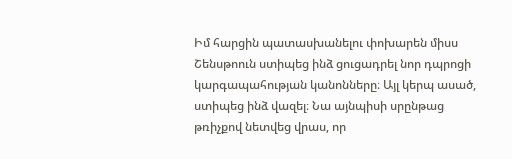Իմ հարցին պատասխանելու փոխարեն միսս Շենսթոուն ստիպեց ինձ ցուցադրել նոր դպրոցի կարգապահության կանոնները։ Այլ կերպ ասած, ստիպեց ինձ վազել։ Նա այնպիսի սրընթաց թռիչքով նետվեց վրաս, որ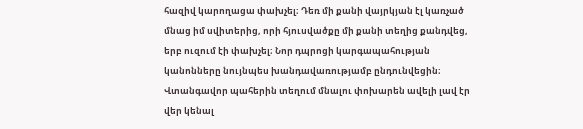հազիվ կարողացա փախչել։ Դեռ մի քանի վայրկյան էլ կառչած մնաց իմ սվիտերից, որի հյուսվածքը մի քանի տեղից քանդվեց, երբ ուզում էի փախչել։ Նոր դպրոցի կարգապահության կանոնները նույնպես խանդավառությամբ ընդունվեցին։ Վտանգավոր պահերին տեղում մնալու փոխարեն ավելի լավ էր վեր կենալ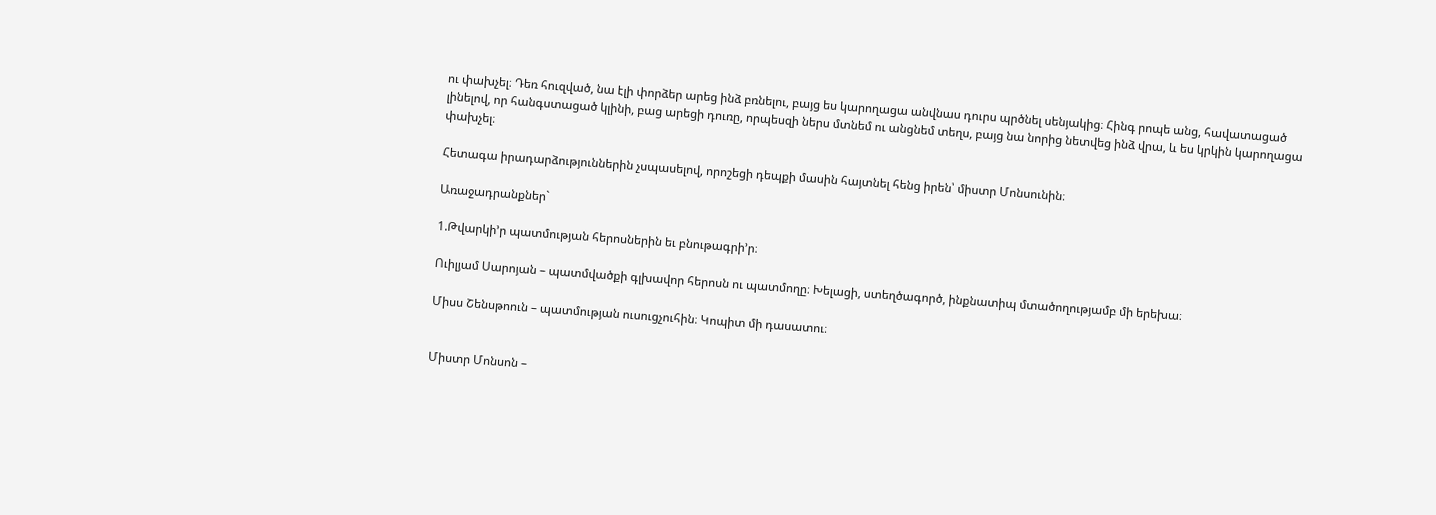ու փախչել։ Դեռ հուզված, նա էլի փորձեր արեց ինձ բռնելու, բայց ես կարողացա անվնաս դուրս պրծնել սենյակից։ Հինգ րոպե անց, հավատացած լինելով, որ հանգստացած կլինի, բաց արեցի դուռը, որպեսզի ներս մտնեմ ու անցնեմ տեղս, բայց նա նորից նետվեց ինձ վրա, և ես կրկին կարողացա փախչել։

Հետագա իրադարձություններին չսպասելով, որոշեցի դեպքի մասին հայտնել հենց իրեն՝ միստր Մոնսունին։

Առաջադրանքներ`

1.Թվարկի’ր պատմության հերոսներին եւ բնութագրի’ր։

Ուիլյամ Սարոյան – պատմվածքի գլխավոր հերոսն ու պատմողը։ Խելացի, ստեղծագործ, ինքնատիպ մտածողությամբ մի երեխա։

Միսս Շենսթոուն – պատմության ուսուցչուհին։ Կոպիտ մի դասատու։


Միստր Մոնսոն –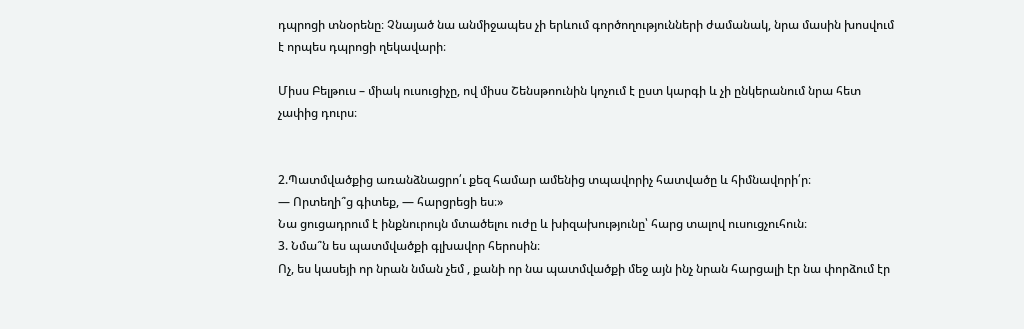դպրոցի տնօրենը։ Չնայած նա անմիջապես չի երևում գործողությունների ժամանակ, նրա մասին խոսվում է որպես դպրոցի ղեկավարի։

Միսս Բելթուս – միակ ուսուցիչը, ով միսս Շենսթոունին կոչում է ըստ կարգի և չի ընկերանում նրա հետ չափից դուրս։


2.Պատմվածքից առանձնացրո՛ւ քեզ համար ամենից տպավորիչ հատվածը և հիմնավորի՛ր։
― Որտեղի՞ց գիտեք, ― հարցրեցի ես։»
Նա ցուցադրում է ինքնուրույն մտածելու ուժը և խիզախությունը՝ հարց տալով ուսուցչուհուն։
3. Նմա՞ն ես պատմվածքի գլխավոր հերոսին։
Ոչ, ես կասեյի որ նրան նման չեմ , քանի որ նա պատմվածքի մեջ այն ինչ նրան հարցալի էր նա փորձում էր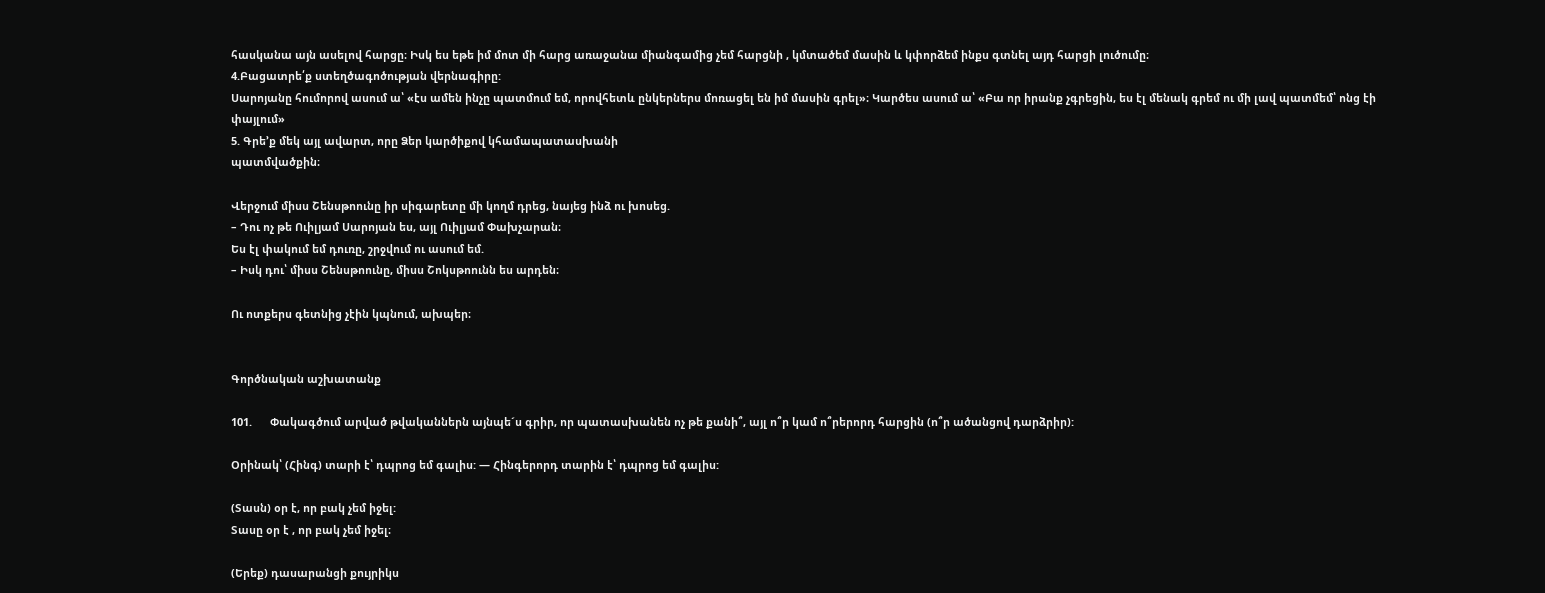հասկանա այն ասելով հարցը։ Իսկ ես եթե իմ մոտ մի հարց առաջանա միանգամից չեմ հարցնի , կմտածեմ մասին և կփորձեմ ինքս գտնել այդ հարցի լուծումը։
4.Բացատրե՛ք ստեղծագոծության վերնագիրը:
Սարոյանը հումորով ասում ա՝ «էս ամեն ինչը պատմում եմ, որովհետև ընկերներս մոռացել են իմ մասին գրել»։ Կարծես ասում ա՝ «Բա որ իրանք չգրեցին, ես էլ մենակ գրեմ ու մի լավ պատմեմ՝ ոնց էի փայլում»
5. Գրե’ք մեկ այլ ավարտ, որը Ձեր կարծիքով կհամապատասխանի
պատմվածքին։

Վերջում միսս Շենսթոունը իր սիգարետը մի կողմ դրեց, նայեց ինձ ու խոսեց.
– Դու ոչ թե Ուիլյամ Սարոյան ես, այլ Ուիլյամ Փախչարան։
Ես էլ փակում եմ դուռը, շրջվում ու ասում եմ.
– Իսկ դու՝ միսս Շենսթոունը, միսս Շոկսթոունն ես արդեն։

Ու ոտքերս գետնից չէին կպնում, ախպեր։


Գործնական աշխատանք

101.      Փակագծում արված թվականներն այնպե´ս գրիր, որ պատասխանեն ոչ թե քանի՞, այլ ո՞ր կամ ո՞րերորդ հարցին (ո՞ր ածանցով դարձրիր):

Օրինակ՝ (Հինգ) տարի է՝ դպրոց եմ գալիս: — Հինգերորդ տարին է՝ դպրոց եմ գալիս:

(Տասն) օր է, որ բակ չեմ իջել:
Տասը օր է , որ բակ չեմ իջել։

(Երեք) դասարանցի քույրիկս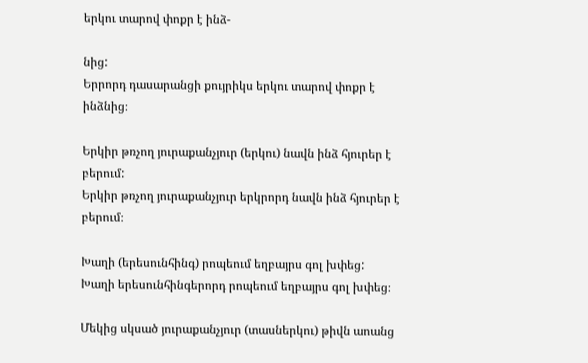երկու տարով փոքր է ինձ-

նից:
Երրորդ դասարանցի քույրիկս երկու տարով փոքր է ինձնից։

Երկիր թռչող յուրաքանչյուր (երկու) նավն ինձ հյուրեր է բերում:
Երկիր թռչող յուրաքանչյուր երկրորդ նավն ինձ հյուրեր է բերում։

Խաղի (երեսունհինգ) րոպեում եղբայրս գոլ խփեց:
Խաղի երեսունհինգերորդ րոպեում եղբայրս գոլ խփեց։

Մեկից սկսած յուրաքանչյուր (տասներկու) թիվն աոանց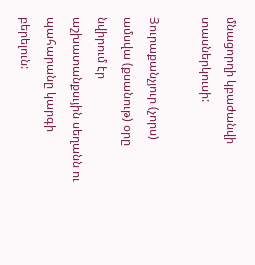մնացորղի կբաժանվի տասներկուսի:

Յուրաքանչյուր (չորս) ամսվա (քսանութ) օրը նվիրում էր աշխատանքսւյին սեղանն ու պահարանը կարգի բերելուն: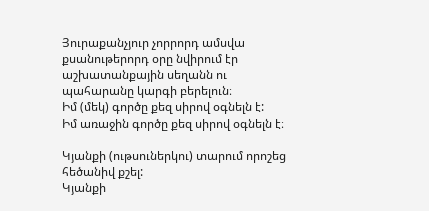Յուրաքանչյուր չորրորդ ամսվա քսանութերորդ օրը նվիրում էր աշխատանքային սեղանն ու պահարանը կարգի բերելուն։
Իմ (մեկ) գործը քեզ սիրով օգնելն է:
Իմ առաջին գործը քեզ սիրով օգնելն է։

Կյանքի (ութսուներկու) տարում որոշեց հեծանիվ քշել:
Կյանքի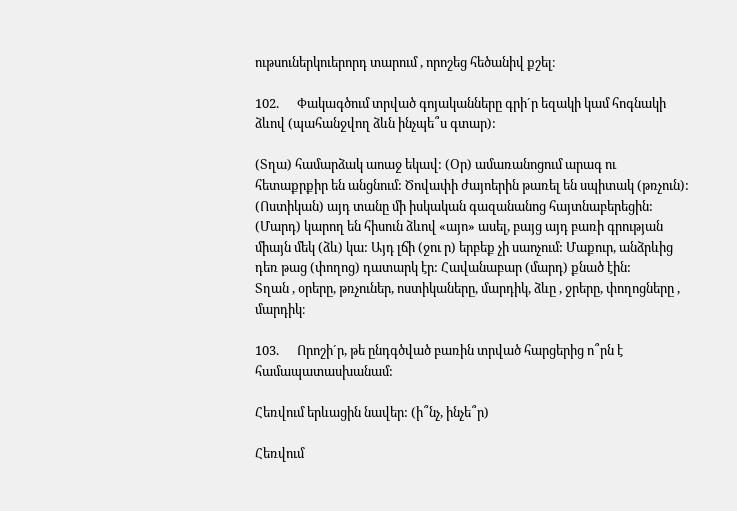ութսուներկուերորդ տարում , որոշեց հեծանիվ քշել։

102.      Փակագծում տրված գոյականները գրի´ր եզակի կամ հոգնակի ձևով (պահանջվող ձևն ինչպե՞ս գտար):

(Տղա) համարձակ աոաջ եկավ: (Օր) ամառանոցում արագ ու հետաքրքիր են անցնում: Ծովափի ժայոերին թառել են սպիտակ (թռչուն): (Ոստիկան) այդ տանը մի իսկական գազանանոց հայտնաբերեցին: (Մարդ) կարող են հիսուն ձևով «այո» ասել, բայց այդ բառի գրության միայն մեկ (ձև) կա: Այդ լճի (ջու ր) երբեք չի սաոչում: Մաքուր, անձրևից դեռ թաց (փողոց) դատարկ էր: Հավանաբար (մարդ) քնած էին:
Տղան , օրերը, թռչուներ, ոստիկաները, մարդիկ, ձևը , ջրերը, փողոցները , մարդիկ։

103.      Որոշի´ր, թե ընդգծված բառին տրված հարցերից ո՞րն է համապատասխանամ:

Հեռվում երևացին նավեր: (ի՞նչ, ինչե՞ր)

Հեռվում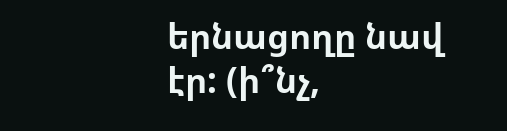երնացողը նավ էր: (ի՞նչ,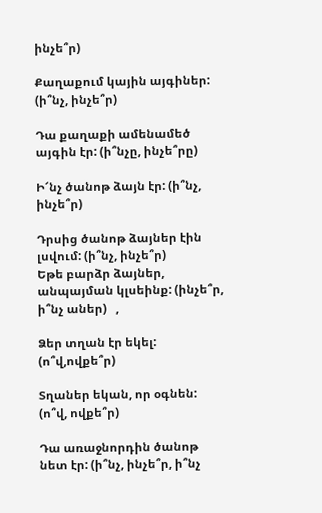ինչե՞ր)

Քաղաքում կային այգիներ: (ի՞նչ, ինչե՞ր)

Դա քաղաքի ամենամեծ այգին էր: (ի՞նչը, ինչե՞րը)

Ի՜նչ ծանոթ ձայն էր: (ի՞նչ, ինչե՞ր)

Դրսից ծանոթ ձայներ էին լսվում: (ի՞նչ, ինչե՞ր)
Եթե բարձր ձայներ, անպայման կլսեինք: (ինչե՞ր, ի՞նչ աներ)   ,

Ձեր տղան էր եկել: (ո՞վ,ովքե՞ր)

Տղաներ եկան, որ օգնեն: (ո՞վ, ովքե՞ր)

Դա առաջնորդին ծանոթ նետ էր: (ի՞նչ, ինչե՞ր, ի՞նչ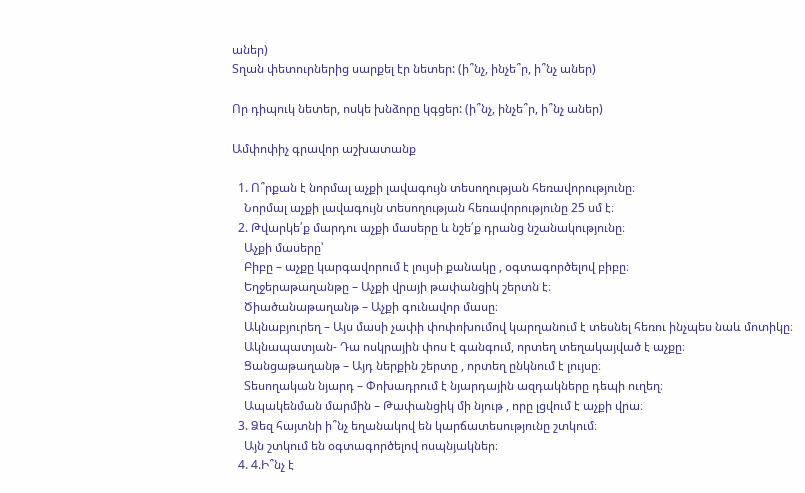աներ)
Տղան փետուրներից սարքել էր նետեր: (ի՞նչ, ինչե՞ր, ի՞նչ աներ)

Որ դիպուկ նետեր, ոսկե խնձորը կգցեր: (ի՞նչ, ինչե՞ր, ի՞նչ աներ)

Ամփոփիչ գրավոր աշխատանք

  1. Ո՞րքան է նորմալ աչքի լավագույն տեսողության հեռավորությունը։
    Նորմալ աչքի լավագույն տեսողության հեռավորությունը 25 սմ է։
  2. Թվարկե՛ք մարդու աչքի մասերը և նշե՛ք դրանց նշանակությունը։
    Աչքի մասերը՝
    Բիբը – աչքը կարգավորում է լույսի քանակը , օգտագործելով բիբը։
    Եղջերաթաղանթը – Աչքի վրայի թափանցիկ շերտն է։
    Ծիածանաթաղանթ – Աչքի գունավոր մասը։
    Ակնաբյուրեղ – Այս մասի չափի փոփոխումով կարղանում է տեսնել հեռու ինչպես նաև մոտիկը։
    Ակնապատյան- Դա ոսկրային փոս է գանգում, որտեղ տեղակայված է աչքը։
    Ցանցաթաղանթ – Այդ ներքին շերտը , որտեղ ընկնում է լույսը։
    Տեսողական նյարդ – Փոխադրում է նյարդային ազդակները դեպի ուղեղ։
    Ապակենման մարմին – Թափանցիկ մի նյութ , որը լցվում է աչքի վրա։
  3. Ձեզ հայտնի ի՞նչ եղանակով են կարճատեսությունը շտկում։
    Այն շտկում են օգտագործելով ոսպնյակներ։
  4. 4.Ի՞նչ է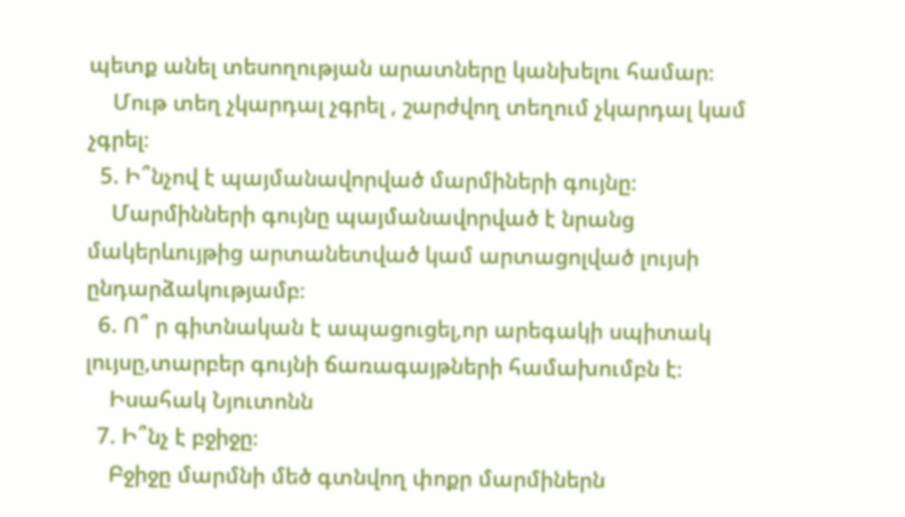պետք անել տեսողության արատները կանխելու համար։
    Մութ տեղ չկարդալ չգրել , շարժվող տեղում չկարդալ կամ չգրել։
  5. Ի՞նչով է պայմանավորված մարմիների գույնը։
    Մարմինների գույնը պայմանավորված է նրանց մակերևույթից արտանետված կամ արտացոլված լույսի ընդարձակությամբ։
  6. Ո՞ ր գիտնական է ապացուցել,որ արեգակի սպիտակ լույսը,տարբեր գույնի ճառագայթների համախումբն է։
    Իսահակ Նյուտոնն
  7. Ի՞նչ է բջիջը։
    Բջիջը մարմնի մեծ գտնվող փոքր մարմիներն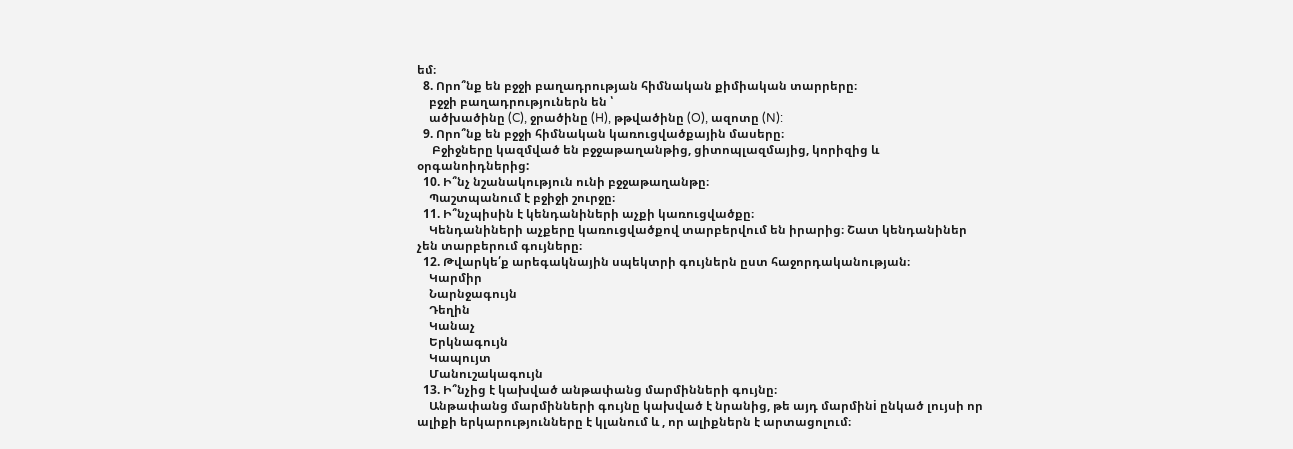եմ։
  8. Որո՞նք են բջջի բաղադրության հիմնական քիմիական տարրերը։
    բջջի բաղադրություներն են ՝
    ածխածինը (C), ջրածինը (H), թթվածինը (O), ազոտը (N):
  9. Որո՞նք են բջջի հիմնական կառուցվածքային մասերը։
     Բջիջները կազմված են բջջաթաղանթից, ցիտոպլազմայից, կորիզից և օրգանոիդներից:
  10. Ի՞նչ նշանակություն ունի բջջաթաղանթը։
    Պաշտպանում է բջիջի շուրջը։
  11. Ի՞նչպիսին է կենդանիների աչքի կառուցվածքը։
    Կենդանիների աչքերը կառուցվածքով տարբերվում են իրարից։ Շատ կենդանիներ չեն տարբերում գույները։
  12. Թվարկե՛ք արեգակնային սպեկտրի գույներն ըստ հաջորդականության։
    Կարմիր
    Նարնջագույն
    Դեղին
    Կանաչ
    Երկնագույն
    Կապույտ
    Մանուշակագույն
  13. Ի՞նչից է կախված անթափանց մարմինների գույնը։
    Անթափանց մարմինների գույնը կախված է նրանից, թե այդ մարմինi ընկած լույսի որ ալիքի երկարությունները է կլանում և , որ ալիքներն է արտացոլում։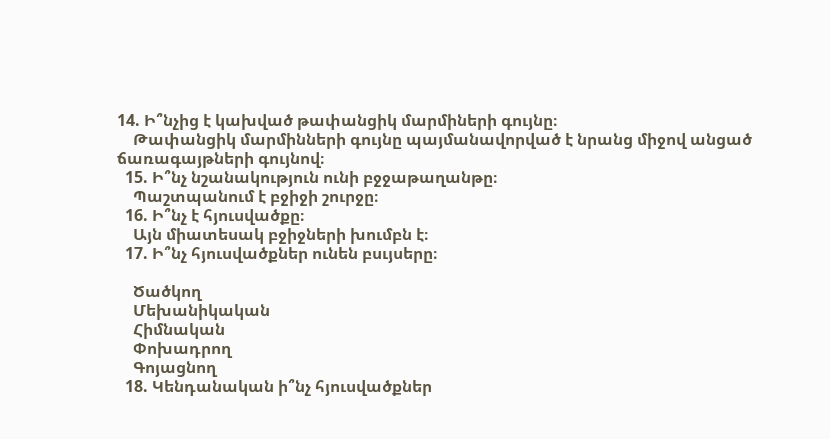14. Ի՞նչից է կախված թափանցիկ մարմիների գույնը։
    Թափանցիկ մարմինների գույնը պայմանավորված է նրանց միջով անցած ճառագայթների գույնով։
  15. Ի՞նչ նշանակություն ունի բջջաթաղանթը։
    Պաշտպանում է բջիջի շուրջը։
  16. Ի՞նչ է հյուսվածքը։
    Այն միատեսակ բջիջների խումբն է։
  17. Ի՞նչ հյուսվածքներ ունեն բսւյսերը։

    Ծածկող
    Մեխանիկական
    Հիմնական
    Փոխադրող
    Գոյացնող
  18. Կենդանական ի՞նչ հյուսվածքներ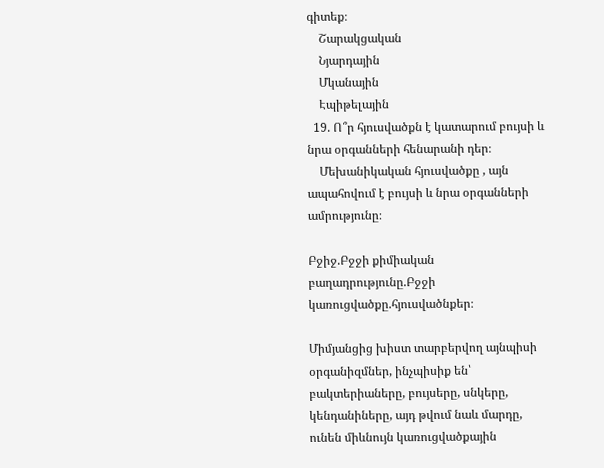գիտեք։
    Շարակցական
    Նյարդային
    Մկանային
    Էպիթելային
  19. Ո՞ր հյուսվածքն է կատարում բույսի և նրա օրգանների հենարանի դեր։
    Մեխանիկական հյուսվածքը , այն ապահովում է բույսի և նրա օրգանների ամրությունը։

Բջիջ.Բջջի քիմիական բաղադրությունը.Բջջի կառուցվածքը.հյուսվածնքեր։

Միմյանցից խիստ տարբերվող այնպիսի օրգանիզմներ, ինչպիսիք են՝ բակտերիաները, բույսերը, սնկերը, կենդանիները, այդ թվում նաև մարդը, ունեն միևնույն կառուցվածքային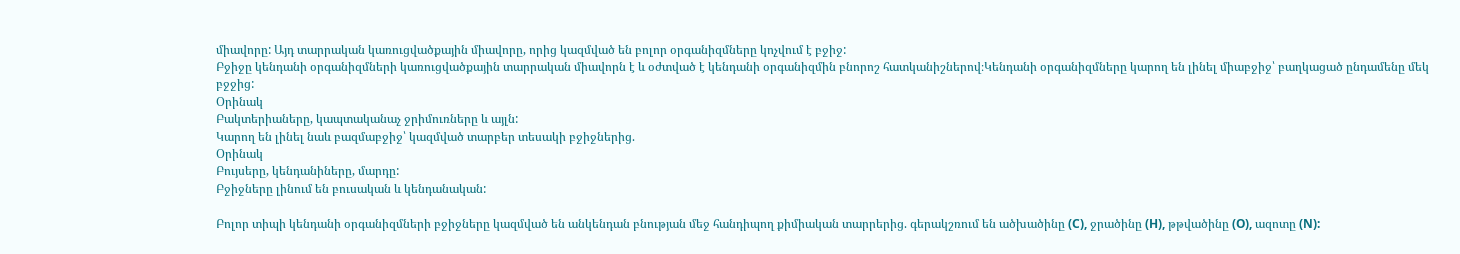միավորը: Այդ տարրական կառուցվածքային միավորը, որից կազմված են բոլոր օրգանիզմները կոչվում է բջիջ:
Բջիջը կենդանի օրգանիզմների կառուցվածքային տարրական միավորն է և օժտված է կենդանի օրգանիզմին բնորոշ հատկանիշներով։Կենդանի օրգանիզմները կարող են լինել միաբջիջ՝ բաղկացած ընդամենը մեկ բջջից:
Օրինակ
Բակտերիաները, կապտականաչ ջրիմուռները և այլն:
Կարող են լինել նաև բազմաբջիջ՝ կազմված տարբեր տեսակի բջիջներից.
Օրինակ
Բույսերը, կենդանիները, մարդը:
Բջիջները լինում են բուսական և կենդանական:

Բոլոր տիպի կենդանի օրգանիզմների բջիջները կազմված են անկենդան բնության մեջ հանդիպող քիմիական տարրերից. գերակշռում են ածխածինը (C), ջրածինը (H), թթվածինը (O), ազոտը (N):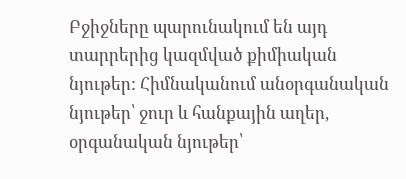Բջիջները պարունակում են այդ տարրերից կազմված քիմիական նյութեր: Հիմնականում անօրգանական նյութեր՝ ջուր և հանքային աղեր, օրգանական նյութեր՝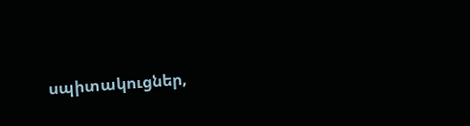սպիտակուցներ,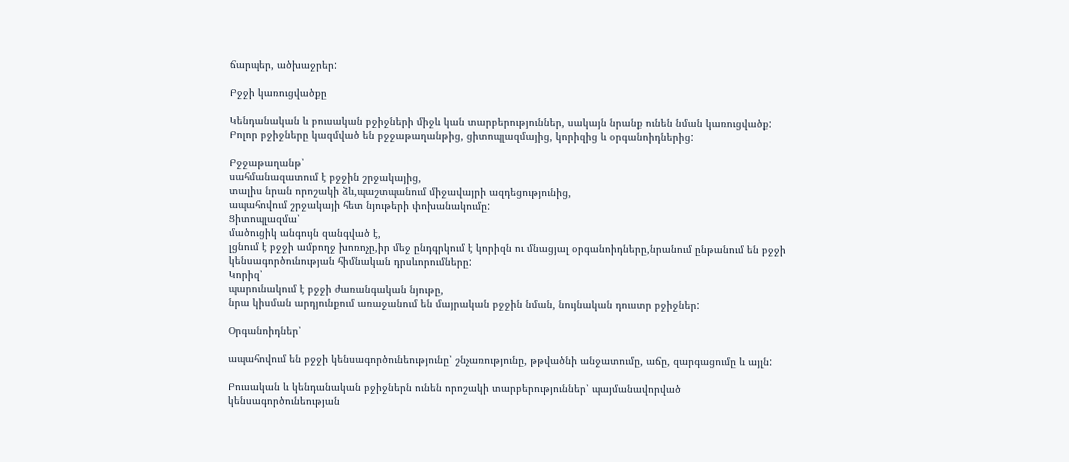ճարպեր, ածխաջրեր:

Բջջի կառուցվածքը

Կենդանական և բուսական բջիջների միջև կան տարբերություններ, սակայն նրանք ունեն նման կառուցվածք: Բոլոր բջիջները կազմված են բջջաթաղանթից, ցիտոպլազմայից, կորիզից և օրգանոիդներից:

Բջջաթաղանթ՝
սահմանազատում է բջջին շրջակայից,
տալիս նրան որոշակի ձև,պաշտպանում միջավայրի ազդեցությունից,
ապահովում շրջակայի հետ նյութերի փոխանակումը:
Ցիտոպլազմա՝
մածուցիկ անգույն զանգված է,
լցնում է բջջի ամբողջ խոռոչը,իր մեջ ընդգրկում է կորիզն ու մնացյալ օրգանոիդները,նրանում ընթանում են բջջի կենսագործունության հիմնական դրսևորումները:
Կորիզ՝
պարունակում է բջջի ժառանգական նյութը,
նրա կիսման արդյունքում առաջանում են մայրական բջջին նման, նույնական դուստր բջիջներ:

Օրգանոիդներ՝

ապահովում են բջջի կենսագործունեությունը՝ շնչառությունը, թթվածնի անջատումը, աճը, զարգացումը և այլն:

Բուսական և կենդանական բջիջներն ունեն որոշակի տարբերություններ՝ պայմանավորված կենսագործունեության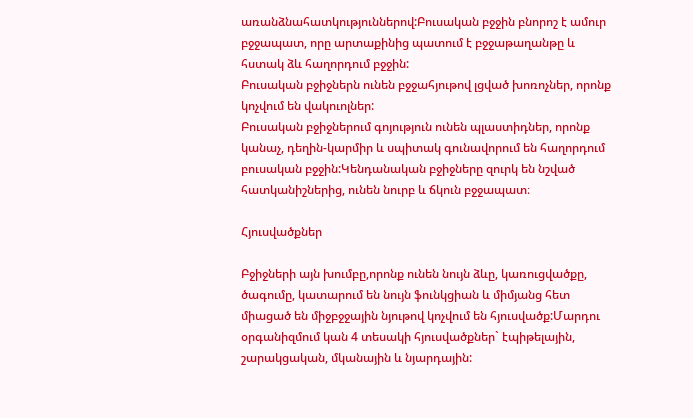առանձնահատկություններով:Բուսական բջջին բնորոշ է ամուր բջջապատ, որը արտաքինից պատում է բջջաթաղանթը և հստակ ձև հաղորդում բջջին:
Բուսական բջիջներն ունեն բջջահյութով լցված խոռոչներ, որոնք կոչվում են վակուոլներ:
Բուսական բջիջներում գոյություն ունեն պլաստիդներ, որոնք կանաչ, դեղին-կարմիր և սպիտակ գունավորում են հաղորդում բուսական բջջին:Կենդանական բջիջները զուրկ են նշված հատկանիշներից, ունեն նուրբ և ճկուն բջջապատ։

Հյուսվածքներ

Բջիջների այն խումբը,որոնք ունեն նույն ձևը, կառուցվածքը, ծագումը, կատարում են նույն ֆունկցիան և միմյանց հետ միացած են միջբջջային նյութով կոչվում են հյուսվածք:Մարդու օրգանիզմում կան 4 տեսակի հյուսվածքներ` էպիթելային, շարակցական, մկանային և նյարդային: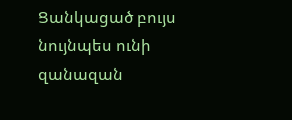Ցանկացած բույս նույնպես ունի զանազան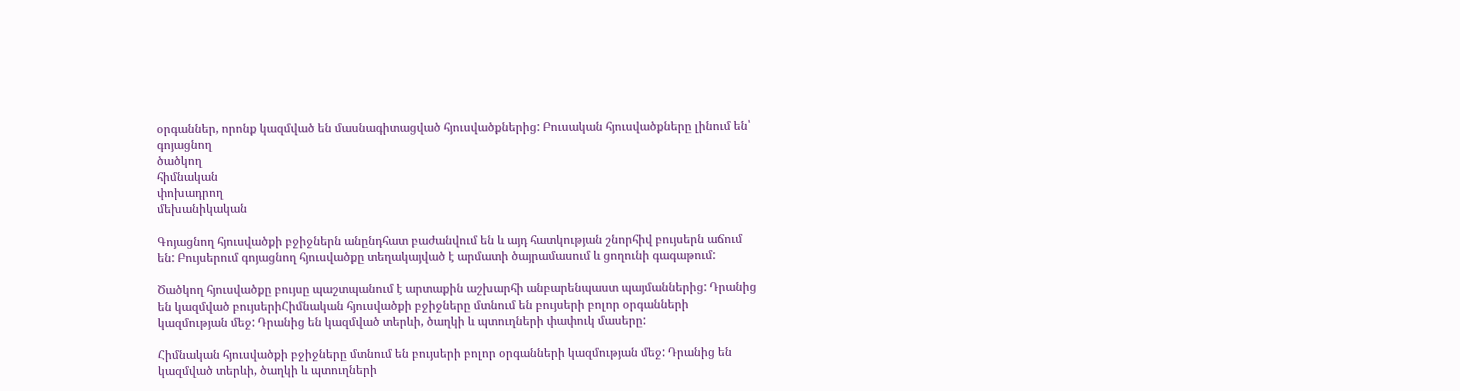օրգաններ, որոնք կազմված են մասնագիտացված հյուսվածքներից: Բուսական հյուսվածքները լինում են՝
գոյացնող
ծածկող
հիմնական
փոխադրող
մեխանիկական

Գոյացնող հյուսվածքի բջիջներն անընդհատ բաժանվում են և այդ հատկության շնորհիվ բույսերն աճում են: Բույսերում գոյացնող հյուսվածքը տեղակայված է արմատի ծայրամասում և ցողունի գագաթում:

Ծածկող հյուսվածքը բույսը պաշտպանում է արտաքին աշխարհի անբարենպաստ պայմաններից: Դրանից են կազմված բույսերիՀիմնական հյուսվածքի բջիջները մտնում են բույսերի բոլոր օրգանների կազմության մեջ: Դրանից են կազմված տերևի, ծաղկի և պտուղների փափուկ մասերը:

Հիմնական հյուսվածքի բջիջները մտնում են բույսերի բոլոր օրգանների կազմության մեջ: Դրանից են կազմված տերևի, ծաղկի և պտուղների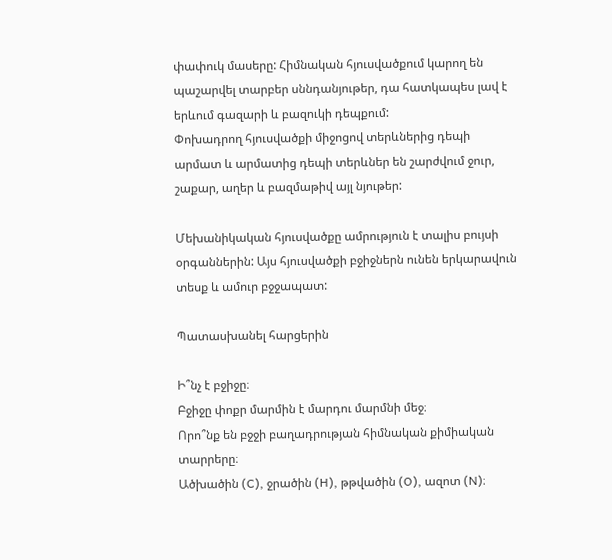փափուկ մասերը: Հիմնական հյուսվածքում կարող են պաշարվել տարբեր սննդանյութեր, դա հատկապես լավ է երևում գազարի և բազուկի դեպքում:
Փոխադրող հյուսվածքի միջոցով տերևներից դեպի արմատ և արմատից դեպի տերևներ են շարժվում ջուր, շաքար, աղեր և բազմաթիվ այլ նյութեր:

Մեխանիկական հյուսվածքը ամրություն է տալիս բույսի օրգաններին: Այս հյուսվածքի բջիջներն ունեն երկարավուն տեսք և ամուր բջջապատ:

Պատասխանել հարցերին

Ի՞նչ է բջիջը։
Բջիջը փոքր մարմին է մարդու մարմնի մեջ։
Որո՞նք են բջջի բաղադրության հիմնական քիմիական տարրերը։
Ածխածին (C), ջրածին (H), թթվածին (O), ազոտ (N)։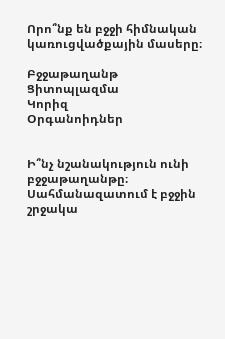Որո՞նք են բջջի հիմնական կառուցվածքային մասերը։

Բջջաթաղանթ
Ցիտոպլազմա
Կորիզ
Օրգանոիդներ


Ի՞նչ նշանակություն ունի բջջաթաղանթը։
Սահմանազատում է բջջին շրջակա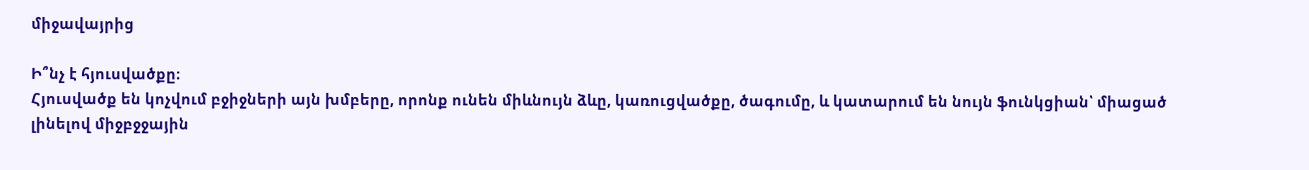միջավայրից

Ի՞նչ է հյուսվածքը։
Հյուսվածք են կոչվում բջիջների այն խմբերը, որոնք ունեն միևնույն ձևը, կառուցվածքը, ծագումը, և կատարում են նույն ֆունկցիան՝ միացած լինելով միջբջջային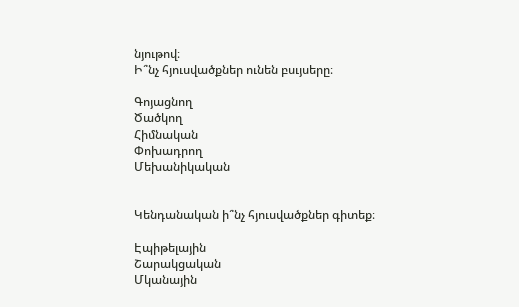նյութով։
Ի՞նչ հյուսվածքներ ունեն բսւյսերը։

Գոյացնող
Ծածկող
Հիմնական
Փոխադրող
Մեխանիկական


Կենդանական ի՞նչ հյուսվածքներ գիտեք։

Էպիթելային
Շարակցական
Մկանային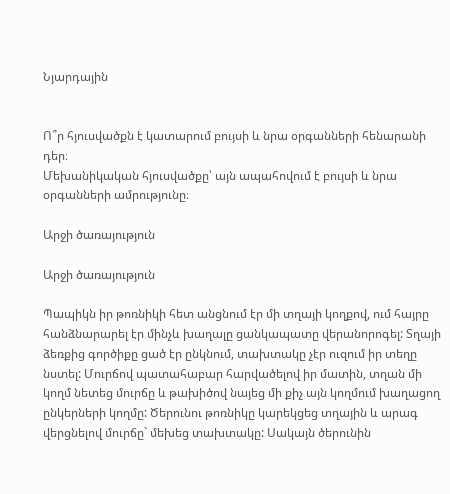Նյարդային


Ո՞ր հյուսվածքն է կատարում բույսի և նրա օրգանների հենարանի դեր։
Մեխանիկական հյուսվածքը՝ այն ապահովում է բույսի և նրա օրգանների ամրությունը։

Արջի ծառայություն

Արջի ծառայություն

Պապիկն իր թոռնիկի հետ անցնում էր մի տղայի կողքով, ում հայրը հանձնարարել էր մինչև խաղալը ցանկապատը վերանորոգել: Տղայի ձեռքից գործիքը ցած էր ընկնում, տախտակը չէր ուզում իր տեղը նստել: Մուրճով պատահաբար հարվածելով իր մատին, տղան մի կողմ նետեց մուրճը և թախիծով նայեց մի քիչ այն կողմում խաղացող ընկերների կողմը: Ծերունու թոռնիկը կարեկցեց տղային և արագ վերցնելով մուրճը` մեխեց տախտակը: Սակայն ծերունին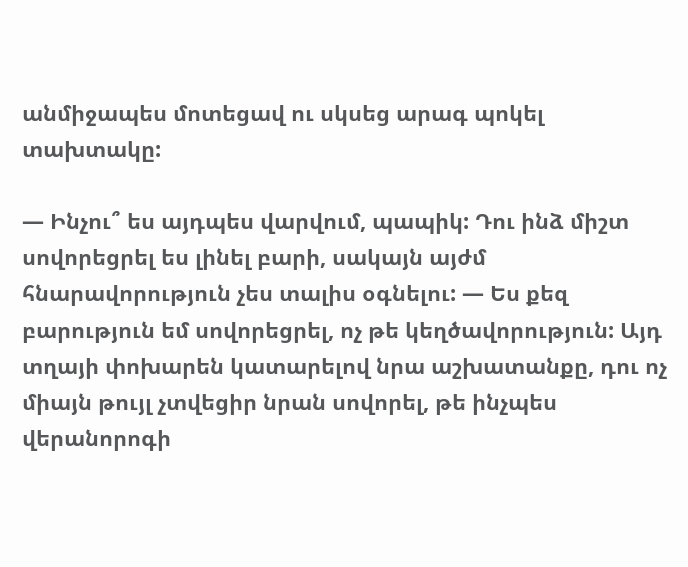անմիջապես մոտեցավ ու սկսեց արագ պոկել տախտակը:

— Ինչու՞ ես այդպես վարվում, պապիկ: Դու ինձ միշտ սովորեցրել ես լինել բարի, սակայն այժմ հնարավորություն չես տալիս օգնելու: — Ես քեզ բարություն եմ սովորեցրել, ոչ թե կեղծավորություն: Այդ տղայի փոխարեն կատարելով նրա աշխատանքը, դու ոչ միայն թույլ չտվեցիր նրան սովորել, թե ինչպես վերանորոգի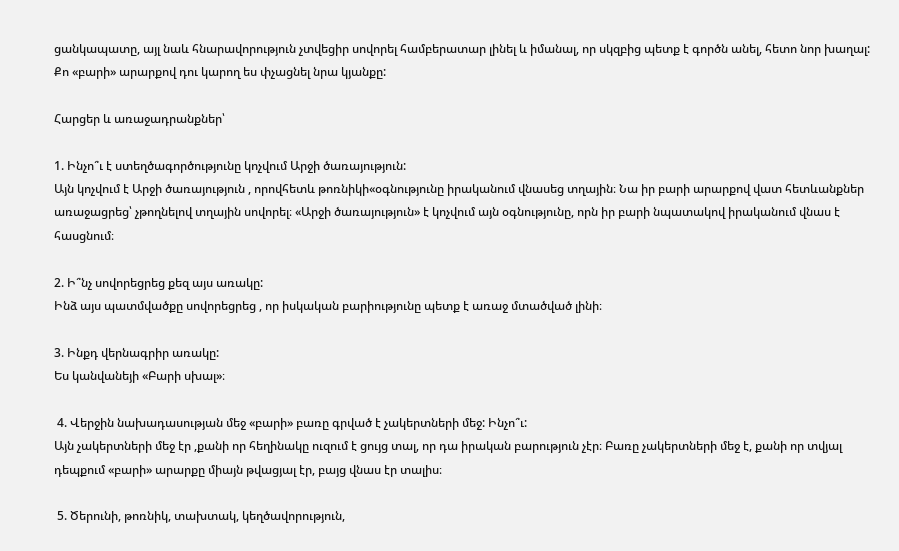ցանկապատը, այլ նաև հնարավորություն չտվեցիր սովորել համբերատար լինել և իմանալ, որ սկզբից պետք է գործն անել, հետո նոր խաղալ: Քո «բարի» արարքով դու կարող ես փչացնել նրա կյանքը:

Հարցեր և առաջադրանքներ՝

1. Ինչո՞ւ է ստեղծագործությունը կոչվում Արջի ծառայություն:
Այն կոչվում է Արջի ծառայություն , որովհետև թոռնիկի«օգնությունը իրականում վնասեց տղային։ Նա իր բարի արարքով վատ հետևանքներ առաջացրեց՝ չթողնելով տղային սովորել։ «Արջի ծառայություն» է կոչվում այն օգնությունը, որն իր բարի նպատակով իրականում վնաս է հասցնում։

2. Ի՞նչ սովորեցրեց քեզ այս առակը:
Ինձ այս պատմվածքը սովորեցրեց , որ իսկական բարիությունը պետք է առաջ մտածված լինի։

3. Ինքդ վերնագրիր առակը:
Ես կանվանեյի «Բարի սխալ»։

 4. Վերջին նախադասության մեջ «բարի» բառը գրված է չակերտների մեջ: Ինչո՞ւ:
Այն չակերտների մեջ էր ,քանի որ հեղինակը ուզում է ցույց տալ, որ դա իրական բարություն չէր։ Բառը չակերտների մեջ է, քանի որ տվյալ դեպքում «բարի» արարքը միայն թվացյալ էր, բայց վնաս էր տալիս։

 5. Ծերունի, թոռնիկ, տախտակ, կեղծավորություն,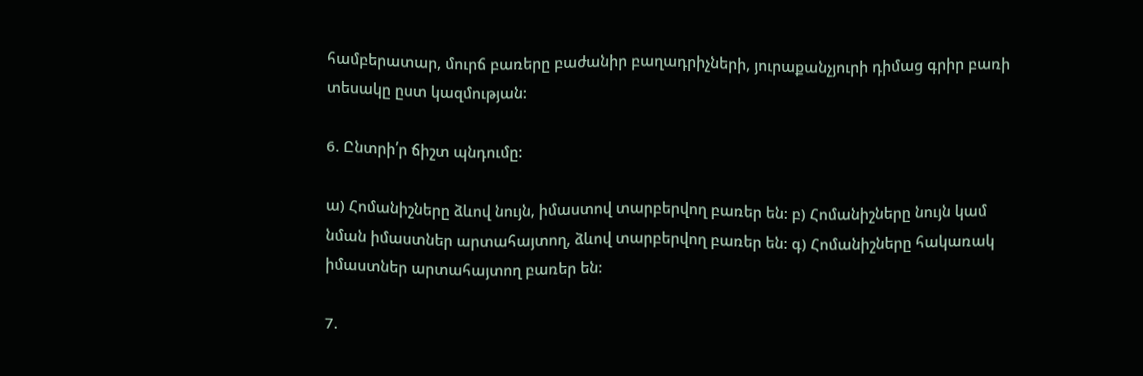համբերատար, մուրճ բառերը բաժանիր բաղադրիչների, յուրաքանչյուրի դիմաց գրիր բառի տեսակը ըստ կազմության:

6. Ընտրի՛ր ճիշտ պնդումը:

ա) Հոմանիշները ձևով նույն, իմաստով տարբերվող բառեր են: բ) Հոմանիշները նույն կամ նման իմաստներ արտահայտող, ձևով տարբերվող բառեր են: գ) Հոմանիշները հակառակ իմաստներ արտահայտող բառեր են:

7.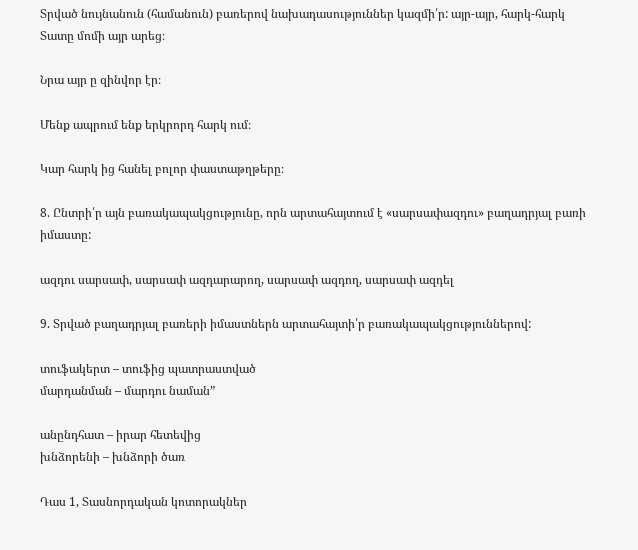Տրված նույնանուն (համանուն) բառերով նախադասություններ կազմի՛ր: այր-այր, հարկ-հարկ
Տատը մոմի այր արեց։

Նրա այր ը զինվոր էր։

Մենք ապրում ենք երկրորդ հարկ ում։

Կար հարկ ից հանել բոլոր փաստաթղթերը։

8. Ընտրի՛ր այն բառակապակցությունը, որն արտահայտում է «սարսափազդու» բաղադրյալ բառի իմաստը:

ազդու սարսափ, սարսափ ազդարարող, սարսափ ազդող, սարսափ ազդել

9. Տրված բաղադրյալ բառերի իմաստներն արտահայտի՛ր բառակապակցություններով:

տուֆակերտ – տուֆից պատրաստված
մարդանման – մարդու նաման”

անընդհատ – իրար հետեվից
խնձորենի – խնձորի ծառ

Դաս 1, Տասնորդական կոտորակներ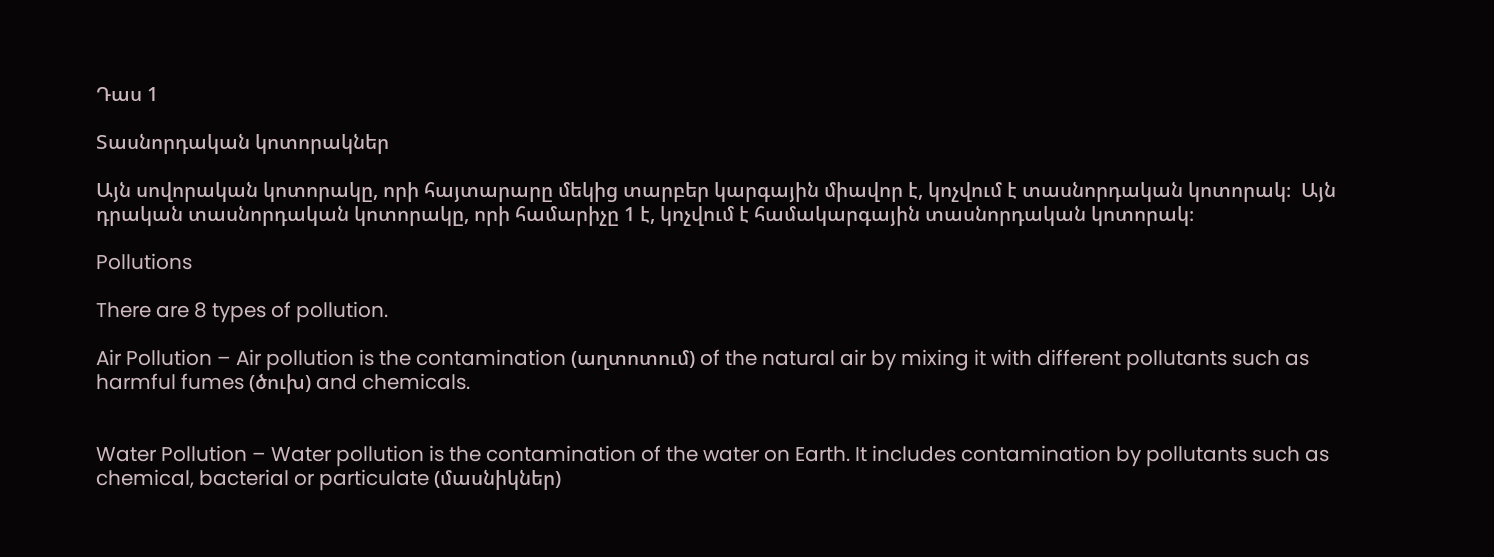Դաս 1

Տասնորդական կոտորակներ

Այն սովորական կոտորակը, որի հայտարարը մեկից տարբեր կարգային միավոր է, կոչվում է տասնորդական կոտորակ։  Այն դրական տասնորդական կոտորակը, որի համարիչը 1 է, կոչվում է համակարգային տասնորդական կոտորակ։

Pollutions

There are 8 types of pollution.

Air Pollution – Air pollution is the contamination (աղտոտում) of the natural air by mixing it with different pollutants such as harmful fumes (ծուխ) and chemicals.


Water Pollution – Water pollution is the contamination of the water on Earth. It includes contamination by pollutants such as chemical, bacterial or particulate (մասնիկներ)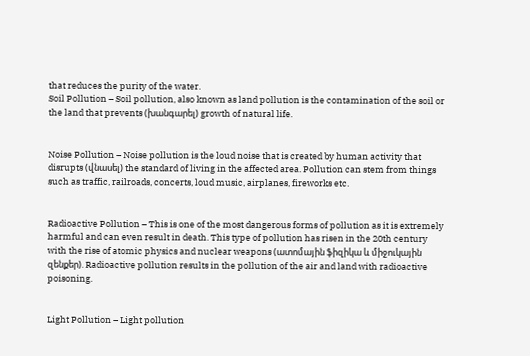that reduces the purity of the water.
Soil Pollution – Soil pollution, also known as land pollution is the contamination of the soil or the land that prevents (խանգարել) growth of natural life.


Noise Pollution – Noise pollution is the loud noise that is created by human activity that disrupts (վնասել) the standard of living in the affected area. Pollution can stem from things such as traffic, railroads, concerts, loud music, airplanes, fireworks etc.


Radioactive Pollution – This is one of the most dangerous forms of pollution as it is extremely harmful and can even result in death. This type of pollution has risen in the 20th century with the rise of atomic physics and nuclear weapons (ատոմային ֆիզիկա և միջուկային զենքեր). Radioactive pollution results in the pollution of the air and land with radioactive poisoning.


Light Pollution – Light pollution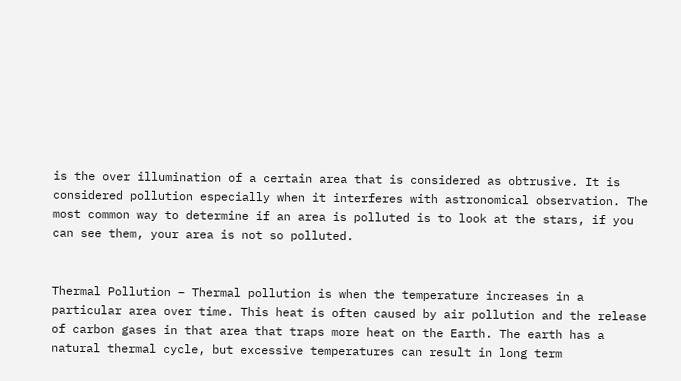is the over illumination of a certain area that is considered as obtrusive. It is considered pollution especially when it interferes with astronomical observation. The most common way to determine if an area is polluted is to look at the stars, if you can see them, your area is not so polluted.


Thermal Pollution – Thermal pollution is when the temperature increases in a particular area over time. This heat is often caused by air pollution and the release of carbon gases in that area that traps more heat on the Earth. The earth has a natural thermal cycle, but excessive temperatures can result in long term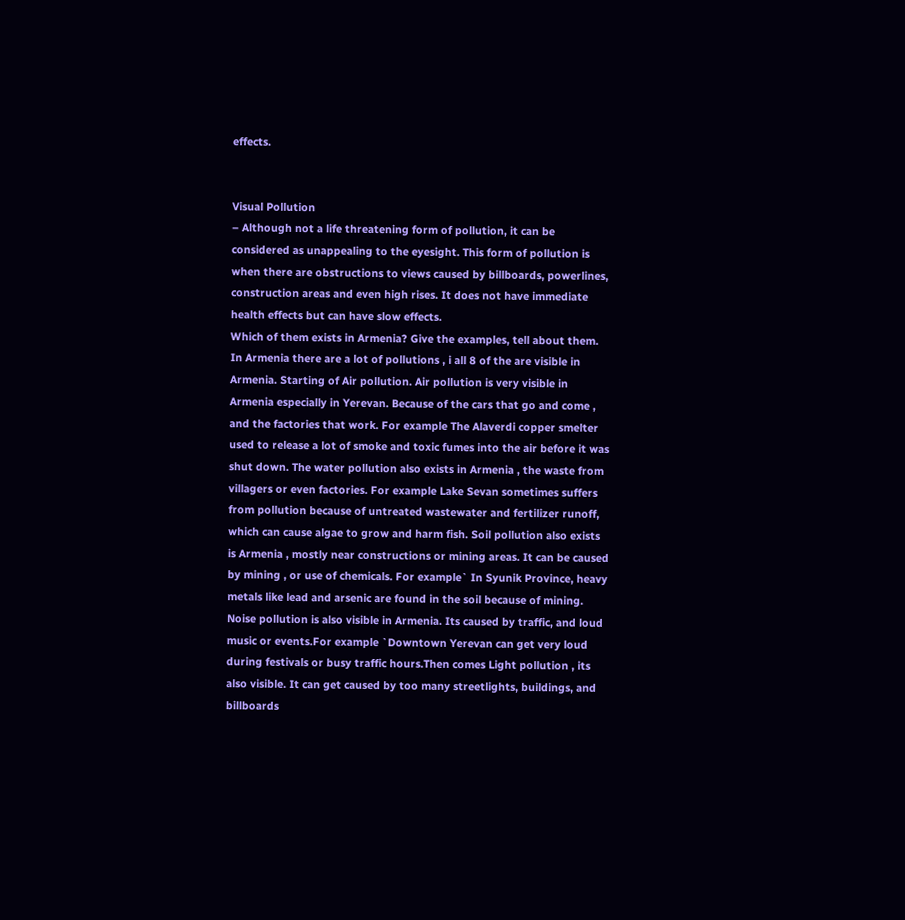effects.


Visual Pollution
– Although not a life threatening form of pollution, it can be considered as unappealing to the eyesight. This form of pollution is when there are obstructions to views caused by billboards, powerlines, construction areas and even high rises. It does not have immediate health effects but can have slow effects.
Which of them exists in Armenia? Give the examples, tell about them.
In Armenia there are a lot of pollutions , i all 8 of the are visible in Armenia. Starting of Air pollution. Air pollution is very visible in Armenia especially in Yerevan. Because of the cars that go and come , and the factories that work. For example The Alaverdi copper smelter used to release a lot of smoke and toxic fumes into the air before it was shut down. The water pollution also exists in Armenia , the waste from villagers or even factories. For example Lake Sevan sometimes suffers from pollution because of untreated wastewater and fertilizer runoff, which can cause algae to grow and harm fish. Soil pollution also exists is Armenia , mostly near constructions or mining areas. It can be caused by mining , or use of chemicals. For example` In Syunik Province, heavy metals like lead and arsenic are found in the soil because of mining. Noise pollution is also visible in Armenia. Its caused by traffic, and loud music or events.For example `Downtown Yerevan can get very loud during festivals or busy traffic hours.Then comes Light pollution , its also visible. It can get caused by too many streetlights, buildings, and billboards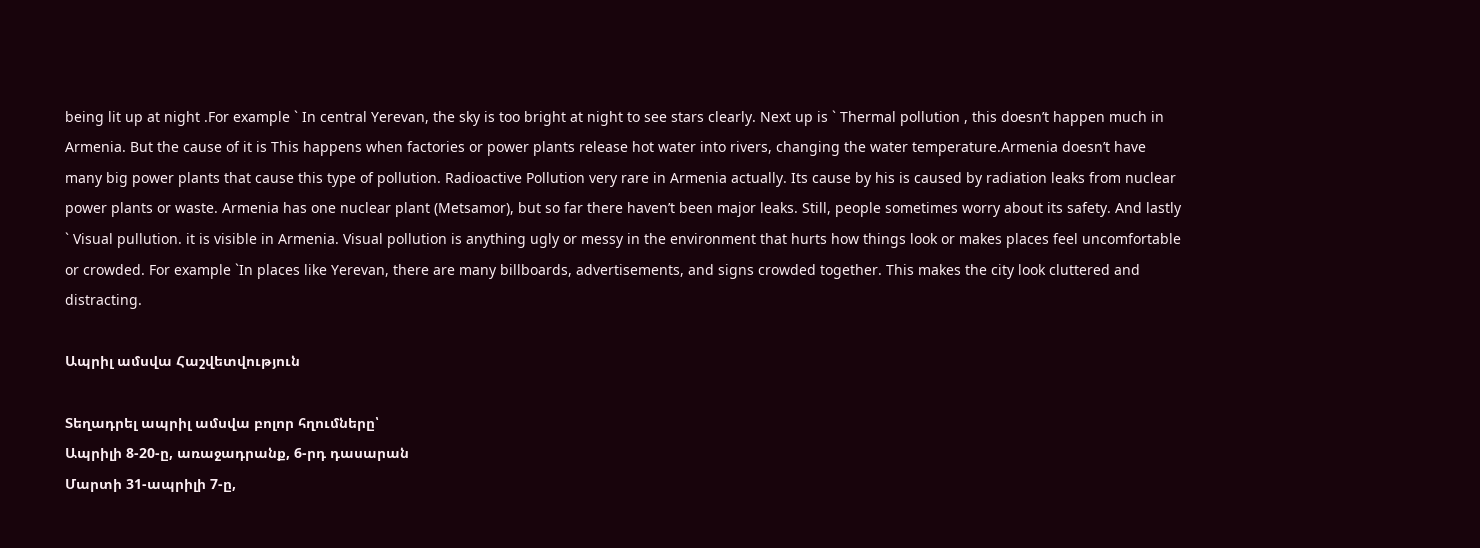being lit up at night .For example ` In central Yerevan, the sky is too bright at night to see stars clearly. Next up is ` Thermal pollution , this doesn’t happen much in Armenia. But the cause of it is This happens when factories or power plants release hot water into rivers, changing the water temperature.Armenia doesn’t have many big power plants that cause this type of pollution. Radioactive Pollution very rare in Armenia actually. Its cause by his is caused by radiation leaks from nuclear power plants or waste. Armenia has one nuclear plant (Metsamor), but so far there haven’t been major leaks. Still, people sometimes worry about its safety. And lastly ` Visual pullution. it is visible in Armenia. Visual pollution is anything ugly or messy in the environment that hurts how things look or makes places feel uncomfortable or crowded. For example `In places like Yerevan, there are many billboards, advertisements, and signs crowded together. This makes the city look cluttered and distracting.

Ապրիլ ամսվա Հաշվետվություն

Տեղադրել ապրիլ ամսվա բոլոր հղումները՝
Ապրիլի 8-20-ը, առաջադրանք, 6-րդ դասարան
Մարտի 31-ապրիլի 7-ը,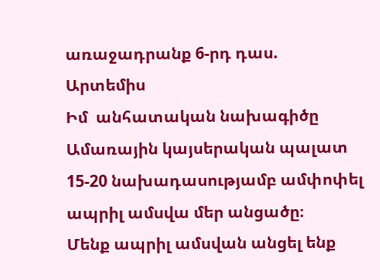առաջադրանք 6-րդ դաս.
Արտեմիս
Իմ  անհատական նախագիծը
Ամառային կայսերական պալատ
15-20 նախադասությամբ ամփոփել ապրիլ ամսվա մեր անցածը։
Մենք ապրիլ ամսվան անցել ենք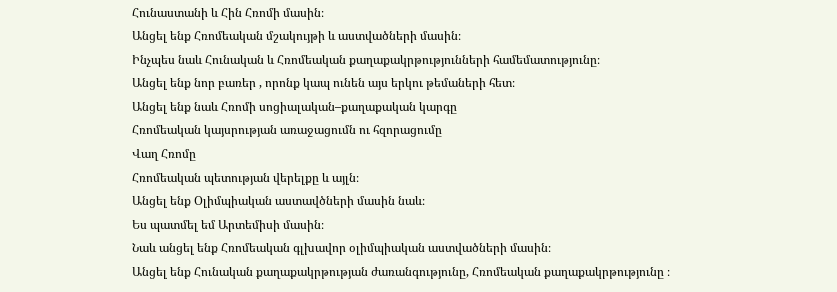Հունաստանի և Հին Հռոմի մասին։
Անցել ենք Հռոմեական մշակույթի և աստվածների մասին։
Ինչպես նաև Հունական և Հռոմեական քաղաքակրթությունների համեմատությունը։
Անցել ենք նոր բառեր , որոնք կապ ունեն այս երկու թեմաների հետ։
Անցել ենք նաև Հռոմի սոցիալական–քաղաքական կարգը
Հռոմեական կայսրության առաջացումն ու հզորացումը
Վաղ Հռոմը
Հռոմեական պետության վերելքը և այլն։
Անցել ենք Օլիմպիական աստավծների մասին նաև։
Ես պատմել եմ Արտեմիսի մասին։
Նաև անցել ենք Հռոմեական գլխավոր օլիմպիական աստվածների մասին։
Անցել ենք Հունական քաղաքակրթության ժառանգությունը, Հռոմեական քաղաքակրթությունը ։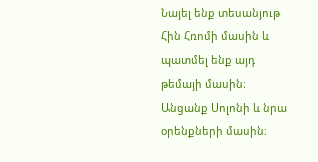Նայել ենք տեսանյութ Հին Հռոմի մասին և պատմել ենք այդ թեմայի մասին։
Անցանք Սոլոնի և նրա օրենքների մասին։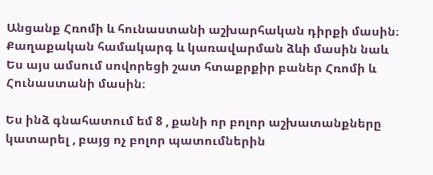Անցանք Հռոմի և հունաստանի աշխարհական դիրքի մասին։
Քաղաքական համակարգ և կառավարման ձևի մասին նաև
Ես այս ամսում սովորեցի շատ հտաքրքիր բաներ Հռոմի և Հունաստանի մասին։

Ես ինձ գնահատում եմ 8 , քանի որ բոլոր աշխատանքները կատարել , բայց ոչ բոլոր պատումներին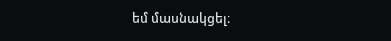եմ մասնակցել։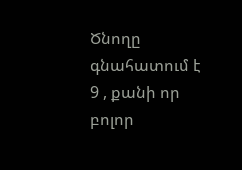Ծնողը գնահատում է 9 , քանի որ բոլոր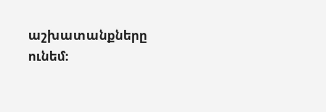աշխատանքները ունեմ։